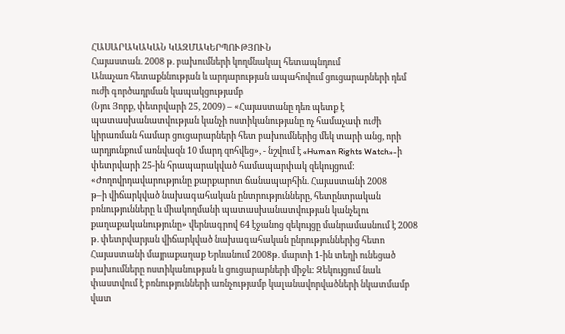ՀԱՍԱՐԱԿԱԿԱՆ ԿԱԶՄԱԿԵՐՊՈՒԹՅՈՒՆ
Հայաստան. 2008 թ. բախումների կողմնակալ հետապնդում
Անաչառ հետաքննության և արդարության ապահովում ցուցարարների դեմ
ուժի գործադրման կապակցությամբ
(Նյու Յորք, փետրվարի 25, 2009) – «Հայաստանը դեռ պետք է
պատասխանատվության կանչի ոստիկանությանը ոչ համաչափ ուժի
կիրառման համար ցուցարարների հետ բախումներից մեկ տարի անց, որի
արդյունքում առնվազն 10 մարդ զոհվեց», - նշվում է «Human Rights Watch»-ի
փետրվարի 25-ին հրապարակված համապարփակ զեկույցում:
«Ժողովրդավարությունը քարքարոտ ճանապարհին. Հայաստանի 2008
թ–ի վիճարկված նախագահական ընտրությունները, հետընտրական
բռնությունները և միակողմանի պատասխանատվության կանչելու
քաղաքականությունը» վերնագրով 64 էջանոց զեկույցը մանրամասնում է 2008
թ. փետրվարյան վիճարկված նախագահական ընրություններից հետո
Հայաստանի մայրաքաղաք Երևանում 2008թ. մարտի 1-ին տեղի ունեցած
բախումները ոստիկանության և ցուցարարների միջև: Զեկույցում նաև
փաստվում է բռնությունների առնչությամբ կալանավորվածների նկատմամբ
վատ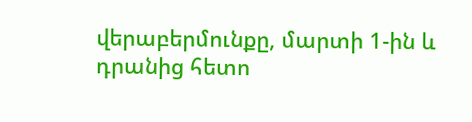վերաբերմունքը, մարտի 1-ին և դրանից հետո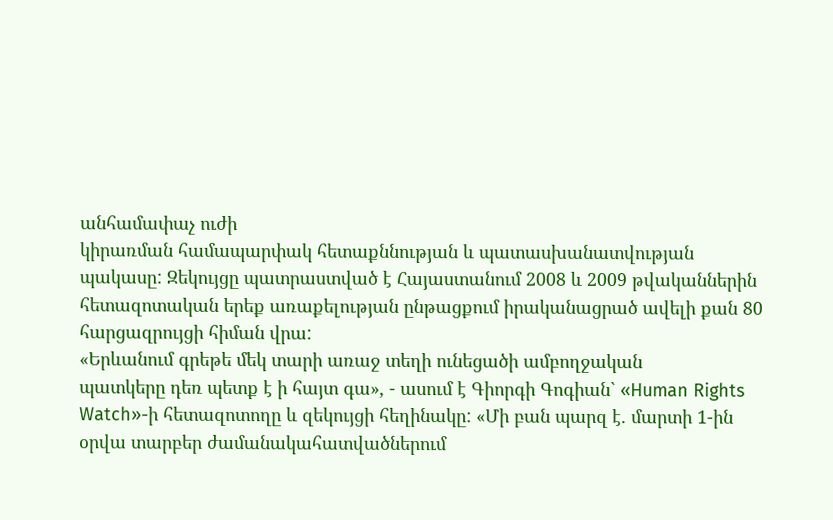անհամափաչ ուժի
կիրառման համապարփակ հետաքննության և պատասխանատվության
պակասը: Զեկույցը պատրաստված է Հայաստանում 2008 և 2009 թվականներին
հետազոտական երեք առաքելության ընթացքում իրականացրած ավելի քան 80
հարցազրույցի հիման վրա:
«Երևանում գրեթե մեկ տարի առաջ տեղի ունեցածի ամբողջական
պատկերը դեռ պետք է ի հայտ գա», - ասում է Գիորգի Գոգիան` «Human Rights
Watch»-ի հետազոտողը և զեկույցի հեղինակը: «Մի բան պարզ է. մարտի 1-ին
օրվա տարբեր ժամանակահատվածներում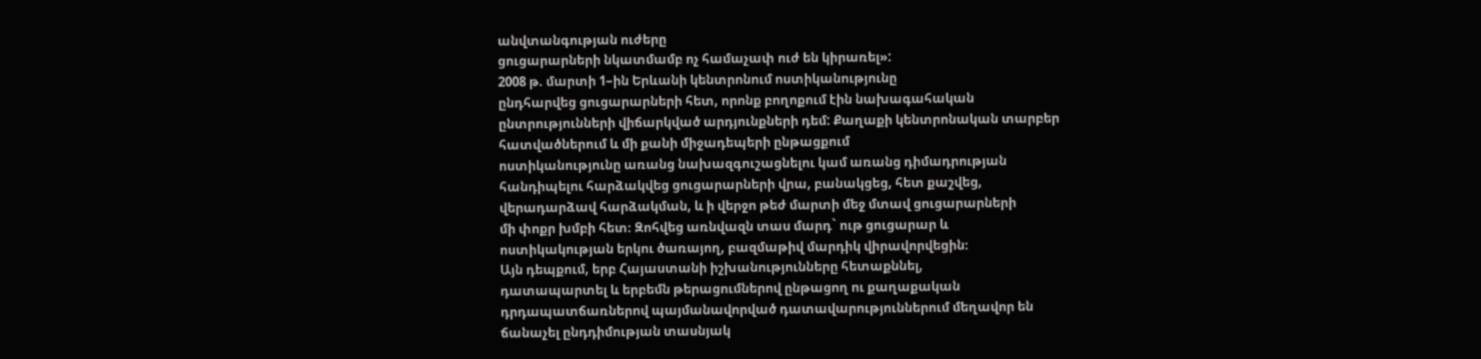անվտանգության ուժերը
ցուցարարների նկատմամբ ոչ համաչափ ուժ են կիրառել»:
2008 թ. մարտի 1–ին Երևանի կենտրոնում ոստիկանությունը
ընդհարվեց ցուցարարների հետ, որոնք բողոքում էին նախագահական
ընտրությունների վիճարկված արդյունքների դեմ: Քաղաքի կենտրոնական տարբեր
հատվածներում և մի քանի միջադեպերի ընթացքում
ոստիկանությունը առանց նախազգուշացնելու կամ առանց դիմադրության
հանդիպելու հարձակվեց ցուցարարների վրա, բանակցեց, հետ քաշվեց,
վերադարձավ հարձակման, և ի վերջո թեժ մարտի մեջ մտավ ցուցարարների
մի փոքր խմբի հետ։ Զոհվեց առնվազն տաս մարդ` ութ ցուցարար և
ոստիկակության երկու ծառայող, բազմաթիվ մարդիկ վիրավորվեցին։
Այն դեպքում, երբ Հայաստանի իշխանությունները հետաքննել,
դատապարտել և երբեմն թերացումներով ընթացող ու քաղաքական
դրդապատճառներով պայմանավորված դատավարություններում մեղավոր են
ճանաչել ընդդիմության տասնյակ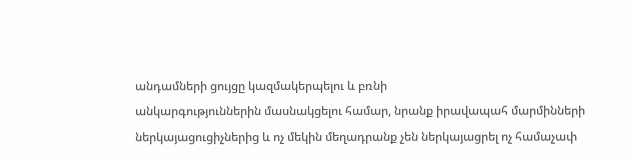անդամների ցույցը կազմակերպելու և բռնի
անկարգություններին մասնակցելու համար, նրանք իրավապահ մարմինների
ներկայացուցիչներից և ոչ մեկին մեղադրանք չեն ներկայացրել ոչ համաչափ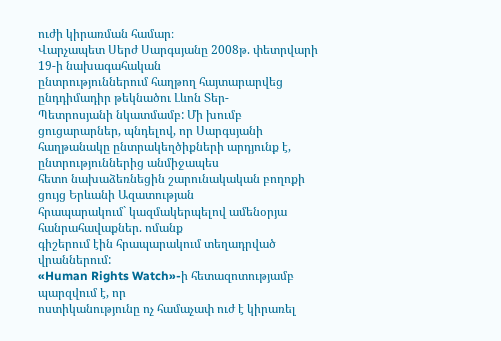ուժի կիրառման համար։
Վարչապետ Սերժ Սարգսյանը 2008թ. փետրվարի 19-ի նախագահական
ընտրություններում հաղթող հայտարարվեց ընդդիմադիր թեկնածու Լևոն Տեր-
Պետրոսյանի նկատմամբ: Մի խումբ ցուցարարներ, պնդելով, որ Սարգսյանի
հաղթանակը ընտրակեղծիքների արդյունք է, ընտրություններից անմիջապես
հետո նախաձեռնեցին շարունակական բողոքի ցույց Երևանի Ազատության
հրապարակում` կազմակերպելով ամենօրյա հանրահավաքներ. ոմանք
գիշերում էին հրապարակում տեղադրված վրաններում:
«Human Rights Watch»-ի հետազոտությամբ պարզվում է, որ
ոստիկանությունը ոչ համաչափ ուժ է կիրառել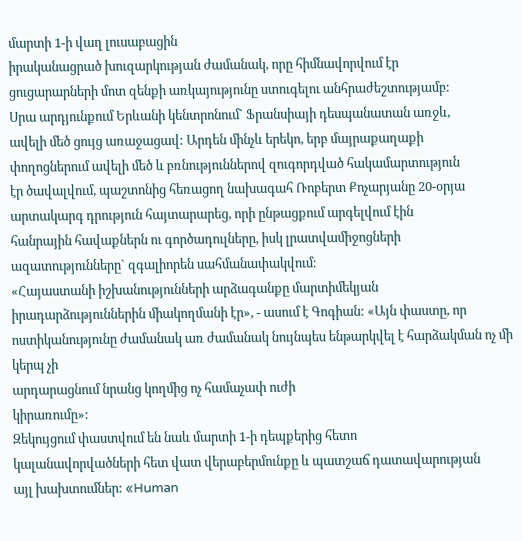մարտի 1-ի վաղ լուսաբացին
իրականացրած խուզարկության ժամանակ, որը հիմնավորվում էր
ցուցարարների մոտ զենքի առկայությունը ստուգելու անհրաժեշտությամբ:
Սրա արդյունքում Երևանի կենտրոնում` Ֆրանսիայի դեսպանատան առջև,
ավելի մեծ ցույց առաջացավ: Արդեն մինչև երեկո, երբ մայրաքաղաքի
փողոցներում ավելի մեծ և բռնություններով զուգորդված հակամարտություն
էր ծավալվում, պաշտոնից հեռացող նախագահ Ռոբերտ Քոչարյանը 20-օրյա
արտակարգ դրություն հայտարարեց, որի ընթացքում արգելվում էին
հանրային հավաքներն ու գործադուլները, իսկ լրատվամիջոցների
ազատությունները` զգալիորեն սահմանափակվում։
«Հայաստանի իշխանությունների արձագանքը մարտիմեկյան
իրադարձություններին միակողմանի էր», - ասում է Գոգիան: «Այն փաստը, որ
ոստիկանությունը ժամանակ առ ժամանակ նույնպես ենթարկվել է հարձակման ոչ մի կերպ չի
արդարացնում նրանց կողմից ոչ համաչափ ուժի
կիրառումը»:
Զեկույցում փաստվում են նաև մարտի 1-ի դեպքերից հետո
կալանավորվածների հետ վատ վերաբերմունքը և պատշաճ դատավարության
այլ խախտումներ: «Human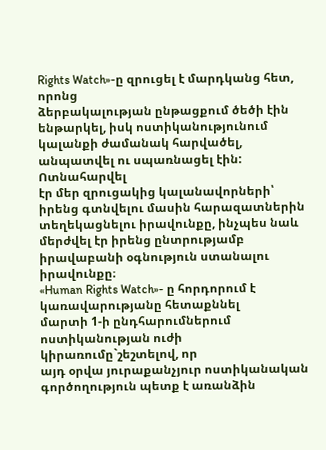Rights Watch»-ը զրուցել է մարդկանց հետ, որոնց
ձերբակալության ընթացքում ծեծի էին ենթարկել, իսկ ոստիկանությունում
կալանքի ժամանակ հարվածել, անպատվել ու սպառնացել էին: Ոտնահարվել
էր մեր զրուցակից կալանավորների՝ իրենց գտնվելու մասին հարազատներին
տեղեկացնելու իրավունքը, ինչպես նաև մերժվել էր իրենց ընտրությամբ
իրավաբանի օգնություն ստանալու իրավունքը։
«Human Rights Watch»- ը հորդորում է կառավարությանը հետաքննել
մարտի 1-ի ընդհարումներում ոստիկանության ուժի կիրառումը`շեշտելով, որ
այդ օրվա յուրաքանչյուր ոստիկանական գործողություն պետք է առանձին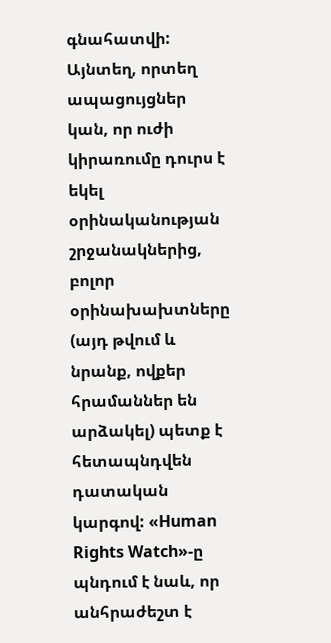գնահատվի: Այնտեղ, որտեղ ապացույցներ կան, որ ուժի կիրառումը դուրս է
եկել օրինականության շրջանակներից, բոլոր օրինախախտները (այդ թվում և
նրանք, ովքեր հրամաններ են արձակել) պետք է հետապնդվեն դատական
կարգով: «Human Rights Watch»-ը պնդում է նաև, որ անհրաժեշտ է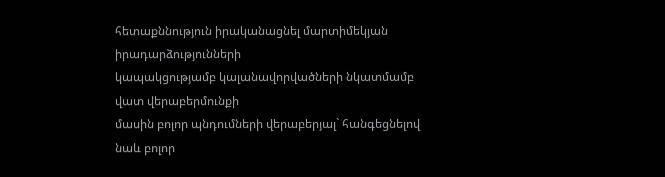հետաքննություն իրականացնել մարտիմեկյան իրադարձությունների
կապակցությամբ կալանավորվածների նկատմամբ վատ վերաբերմունքի
մասին բոլոր պնդումների վերաբերյալ` հանգեցնելով նաև բոլոր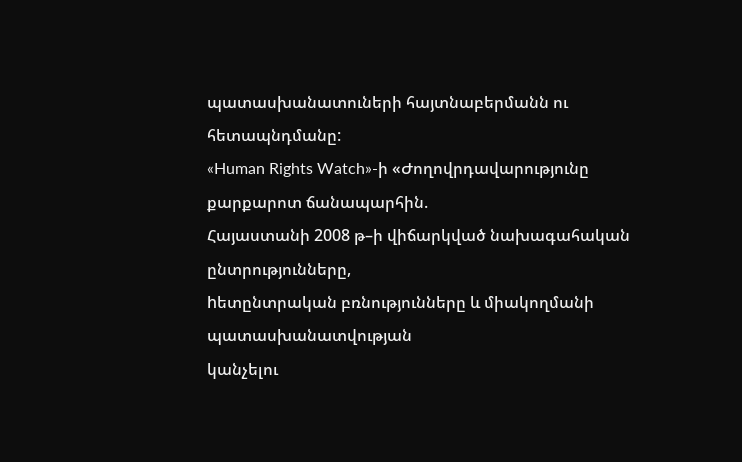պատասխանատուների հայտնաբերմանն ու հետապնդմանը:
«Human Rights Watch»-ի «Ժողովրդավարությունը քարքարոտ ճանապարհին.
Հայաստանի 2008 թ–ի վիճարկված նախագահական ընտրությունները,
hետընտրական բռնությունները և միակողմանի պատասխանատվության
կանչելու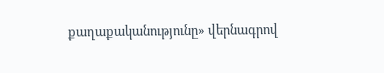քաղաքականությունը» վերնագրով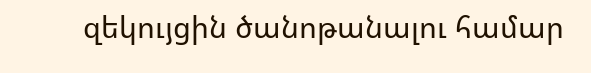զեկույցին ծանոթանալու համար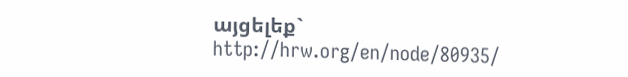այցելեք` http://hrw.org/en/node/80935/